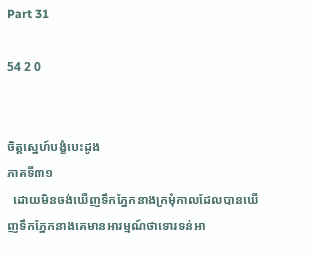Part 31

54 2 0


ចិត្តស្នេហ៍បង្ខំបេះដូង
ភាគទី៣១
  ដោយមិនចង់ឃើញទឹកភ្នែកនាងក្រមុំកាលដែលបានឃើញទឹកភ្នែកនាងគេមានអារម្មណ៍ថាទោរទន់អា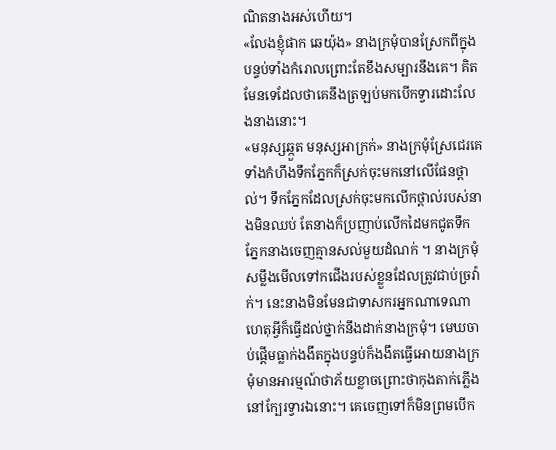ណិតនាងអស់ហើយ។
«លែងខ្ញុំផាក ឆេយ៉ុង» នាងក្រមុំបានស្រែកពីក្នុងបន្ទប់ទាំងកំរោលព្រោះតែខឹងសម្បារនឹងគេ។ គិតមែនទេដែលថាគេនឹងត្រឡប់មកបើកទ្វារដោះលែងនាងនោះ។
«មនុស្សឆ្កួត មនុស្សអាក្រក់» នាងក្រមុំស្រែជេរគេទាំងកំហឹងទឹកភ្នែកក៏ស្រក់ចុះមកនៅលើផែនថ្ពាល់។ ទឹកភ្នែកដែលស្រក់ចុះមកលើកថ្ពាល់របស់នាងមិនឈប់ តែនាងក៏ប្រញាប់លើកដៃមកជូតទឹកភ្នែកនាងចេញគ្មានសល់មួយដំណក់ ។ នាងក្រមុំសម្លឹងមើលទៅកជើងរបស់ខ្លួនដែលត្រូវជាប់ច្រវ៉ាក់។ នេះនាងមិនមែនជាទាសករអ្នកណាទេណា ហេតុអ្វីក៏ធ្វើដល់ថ្នាក់នឹងដាក់នាងក្រមុំ។ មេឃចាប់ផ្តើមធ្លាក់ងងឹតក្នុងបន្ទប់ក៏ងងឹតធ្វើអោយនាងក្រមុំមានអារម្មណ៍ថាភ័យខ្លាចព្រោះថាកុងតាក់ភ្លើងនៅក្បែរទ្វារឯនោះ។ គេចេញទៅក៏មិនព្រមបើក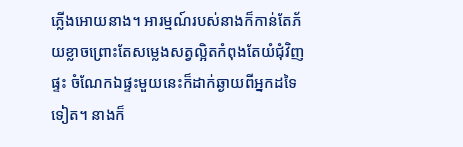ភ្លើងអោយនាង។ អារម្មណ៍របស់នាងក៏កាន់តែភ័យខ្លាចព្រោះតែសម្លេងសត្វល្អិតកំពុងតែយំជុំវិញផ្ទះ ចំណែកឯផ្ទះមួយនេះក៏ដាក់ឆ្ងាយពីអ្នកដទៃទៀត។ នាងក៏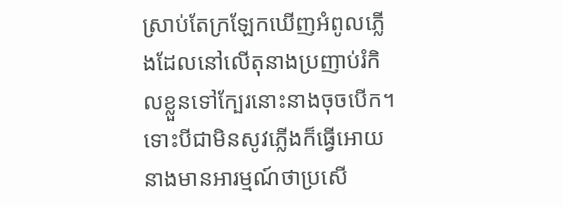ស្រាប់តែក្រឡែកឃើញអំពូលភ្លើងដែលនៅលើតុនាងប្រញាប់រំកិលខ្លួនទៅក្បែរនោះនាងចុចបើក។ទោះបីជាមិនសូវភ្លើងក៏ធ្វើអោយនាងមានអារម្មណ៍ថាប្រសើ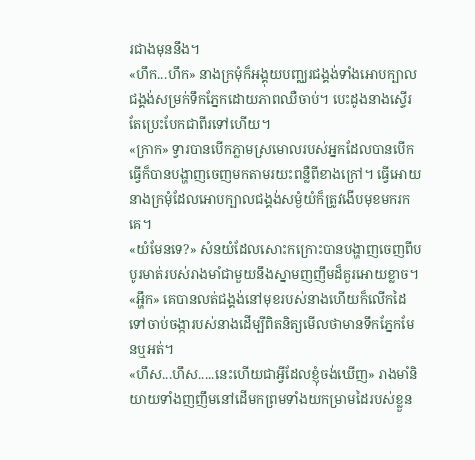រជាងមុននឹង។
«ហឹក...ហឹក» នាងក្រមុំក៏អង្គុយបញ្ឈរជង្គង់ទាំងអោបក្បាលជង្គង់សម្រក់ទឹកភ្នែកដោយភាពឈឺចាប់។ បេះដូងនាងស្ទើរតែប្រេះបែកជាពីរទៅហើយ។
«ក្រាក» ទ្វារបានបើកភ្លាមស្រមោលរបស់អ្នកដែលបានបើកធ្វើក៏បានបង្ហាញចេញមកតាមរយះពន្លឺពីខាងក្រៅ។ ធ្វើអោយនាងក្រមុំដែលអោបក្បាលជង្គង់សម្ងំយំក៏ត្រូវងើបមុខមករកគេ។
«យំមែនទេ?» សំនយំដែលសោះកក្រោះបានបង្ហាញចេញពីបបូរមាត់របស់រាងមាំជាមួយនឹងស្នាមញញឹមដ៏គួរអោយខ្លាច។
«អ្ហឹក» គេបានលត់ជង្គង់នៅមុខរបស់នាងហើយក៏លើកដៃទៅចាប់ចង្ការបស់នាងដើម្បីពិតនិត្យមើលថាមានទឹកភ្នែកមែនឬអត់។
«ហឹស...ហឹស.....នេះហើយជាអ្វីដែលខ្ញុំចង់ឃើញ» រាងមាំនិយាយទាំងញញឹមនៅដើមកព្រមទាំងយកម្រាមដៃរបស់ខ្លួន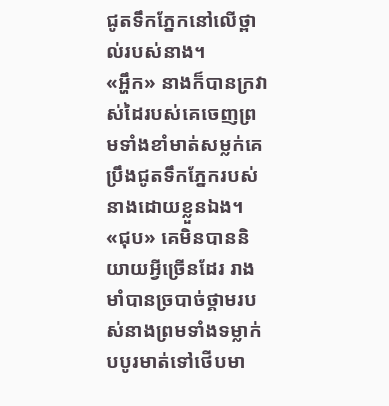ជូតទឹកភ្នែកនៅលើថ្ពាល់របស់នាង។
«អ្ហឹក» នាងក៏បានក្រវាស់ដៃរបស់គេចេញព្រមទាំងខាំមាត់សម្លក់គេប្រឹងជូតទឹកភ្នែករបស់នាងដោយខ្លួនឯង។
«ជុប» គេមិនបាននិយាយអ្វីច្រើនដែរ រាងមាំបានច្របាច់ថ្គាមរបស់នាងព្រមទាំងទម្លាក់បបូរមាត់ទៅថើបមា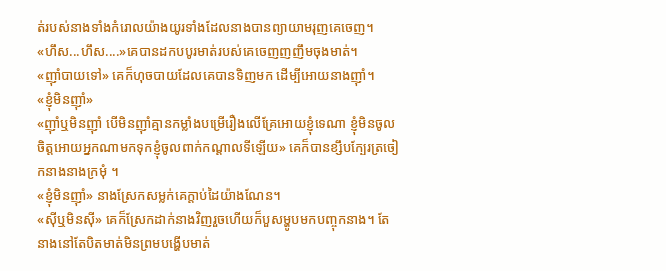ត់របស់នាងទាំងកំរោលយ៉ាងយូរទាំងដែលនាងបានព្យាយាមរុញគេចេញ។
«ហឹស...ហឹស....»គេបានដកបបូរមាត់របស់គេចេញញញឹមចុងមាត់។
«ញ៉ាំបាយទៅ» គេក៏ហុចបាយដែលគេបានទិញមក ដើម្បីអោយនាងញ៉ាំ។
«ខ្ញុំមិនញ៉ាំ»
«ញ៉ាំឬមិនញ៉ាំ បើមិនញ៉ាំគ្មានកម្លាំងបម្រើរឿងលើគ្រែអោយខ្ញុំទេណា ខ្ញុំមិនចូលចិត្តអោយអ្នកណាមកទុកខ្ញុំចូលពាក់កណ្តាលទីឡើយ» គេក៏បានខ្សឹបក្បែរត្រចៀកនាងនាងក្រមុំ ។
«ខ្ញុំមិនញ៉ាំ» នាងស្រែកសម្លក់គេក្តាប់ដៃយ៉ាងណែន។
«ស៊ីឬមិនស៊ី» គេក៏ស្រែកដាក់នាងវិញរួចហើយក៏បួសម្ហូបមកបញ្ចុកនាង។ តែនាងនៅតែបិតមាត់មិនព្រមបង្ហើបមាត់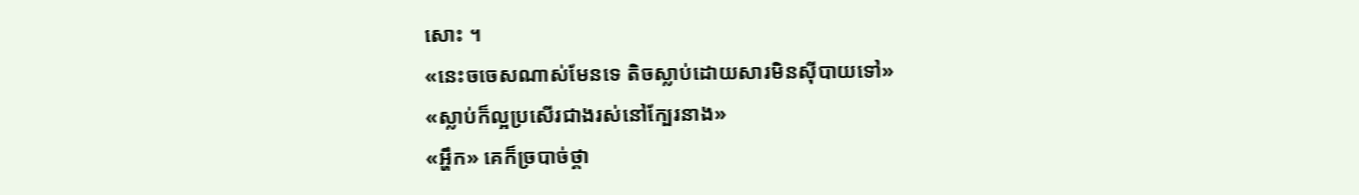សោះ ។
«នេះចចេសណាស់មែនទេ តិចស្លាប់ដោយសារមិនស៊ីបាយទៅ»
«ស្លាប់ក៏ល្អប្រសើរជាងរស់នៅក្បែរនាង»
«អ្ហឹក» គេក៏ច្របាច់ថ្គា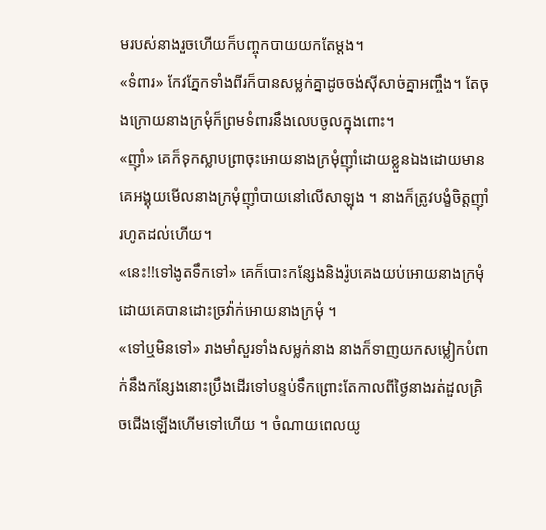មរបស់នាងរួចហើយក៏បញ្ចុកបាយយកតែម្តង។
«ទំពារ» កែវភ្នែកទាំងពីរក៏បានសម្លក់គ្នាដូចចង់ស៊ីសាច់គ្នាអញ្ចឹង។ តែចុងក្រោយនាងក្រមុំក៏ព្រមទំពារនឹងលេបចូលក្នុងពោះ។
«ញ៉ាំ» គេក៏ទុកស្លាបព្រាចុះអោយនាងក្រមុំញ៉ាំដោយខ្លួនឯងដោយមានគេអង្គុយមើលនាងក្រមុំញ៉ាំបាយនៅលើសាឡុង ។ នាងក៏ត្រូវបង្ខំចិត្តញ៉ាំរហូតដល់ហើយ។
«នេះ!!ទៅងូតទឹកទៅ» គេក៏បោះកន្សែងនិងរ៉ូបគេងយប់អោយនាងក្រមុំ ដោយគេបានដោះច្រវ៉ាក់អោយនាងក្រមុំ ។
«ទៅឬមិនទៅ» រាងមាំសួរទាំងសម្លក់នាង នាងក៏ទាញយកសម្លៀកបំពាក់នឹងកន្សែងនោះប្រឹងដើរទៅបន្ទប់ទឹកព្រោះតែកាលពីថ្ងៃនាងរត់ដួលគ្រិចជើងឡើងហើមទៅហើយ ។ ចំណាយពេលយូ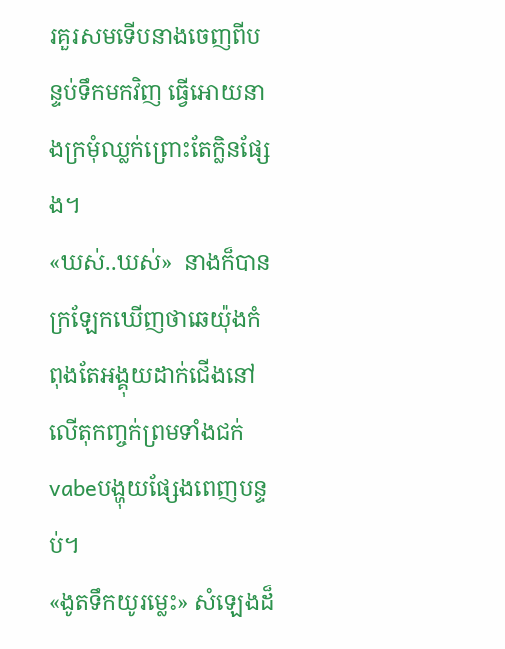រគួរសមទើបនាងចេញពីបន្ទប់ទឹកមកវិញ ធ្វើអោយនាងក្រមុំឈ្លក់ព្រោះតែក្លិនផ្សែង។
«ឃស់..ឃស់»  នាងក៏បានក្រឡែកឃើញថាឆេយ៉ុងកំពុងតែអង្គុយដាក់ជើងនៅលើតុកញ្ចក់ព្រមទាំងជក់vabeបង្ហុយផ្សែងពេញបន្ទប់។
«ងូតទឹកយូរម្លេះ» សំឡេងដ៏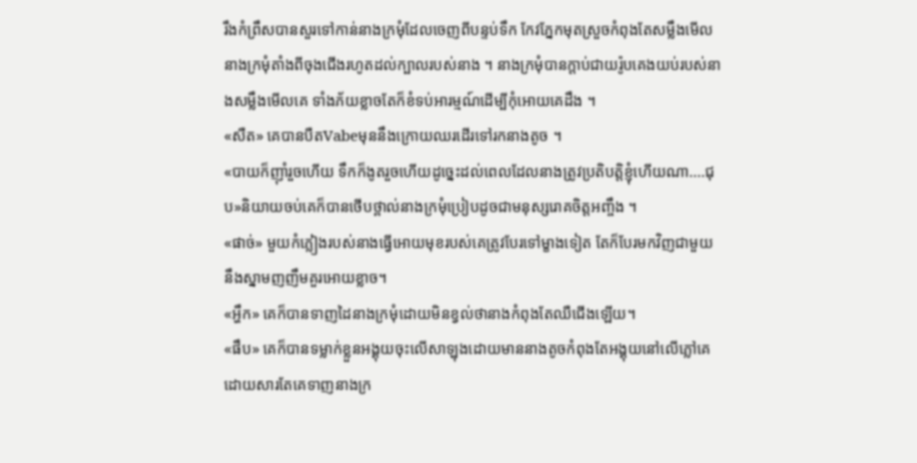រឹងកំព្រឹសបានសួរទៅកាន់នាងក្រមុំដែលចេញពីបន្ទប់ទឹក កែវភ្នែកមុតស្រួចកំពុងតែសម្លឹងមើលនាងក្រមុំតាំងពីចុងជើងរហូតដល់ក្បាលរបស់នាង ។ នាងក្រមុំបានក្តាប់ជាយរ៉ូបគេងយប់របស់នាងសម្លឹងមើលគេ ទាំងភ័យខ្លាចតែក៏ខំទប់អារម្មណ៍ដើម្បីកុំអោយគេដឹង ។
«សឺត» គេបានបឺតVabeមុននឹងក្រោយឈរដើរទៅរកនាងតូច ។
«បាយក៏ញ៉ាំរួចហើយ ទឹកក៏ងូតរួចហើយដូច្នេះដល់ពេលដែលនាងត្រូវប្រតិបត្តិខ្ញុំហើយណា....ជុប»និយាយចប់គេក៏បានថើបថ្ពាល់នាងក្រមុំប្រៀបដូចជាមនុស្សរោគចិត្តអញ្ចឹង ។
«ផាច់» មួយកំភ្លៀងរបស់នាងធ្វើអោយមុខរបស់គេត្រូវបែរទៅម្ខាងទៀត តែក៏បែរមកវិញជាមួយនឹងស្នាមញញឹមគួរអោយខ្លាច។
«អ្ហឹក» គេក៏បានទាញដៃនាងក្រមុំដោយមិនខ្វល់ថានាងកំពុងតែឈឺជើងឡើយ។
«ផឹប» គេក៏បានទម្លាក់ខ្លួនអង្គុយចុះលើសាឡុងដោយមាននាងតូចកំពុងតែអង្គុយនៅលើភ្លៅគេដោយសារតែគេទាញនាងក្រ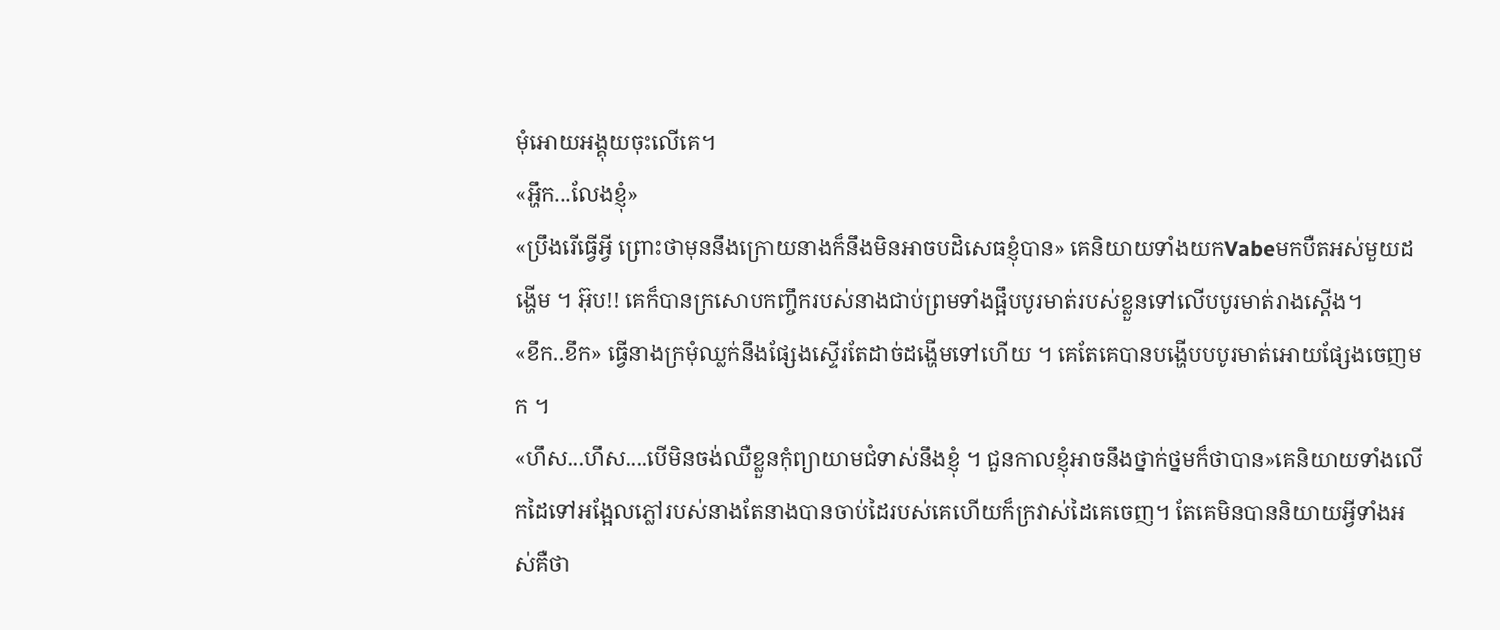មុំអោយអង្គុយចុះលើគេ។
«អ្ហឹក...លែងខ្ញុំ»
«ប្រឹងរើធ្វើអ្វី ព្រោះថាមុននឹងក្រោយនាងក៏នឹងមិនអាចបដិសេធខ្ញុំបាន» គេនិយាយទាំងយកVabeមកបឺតអស់មួយដង្ហើម ។ អ៊ុប!! គេក៏បានក្រសោបកញ្ចឹករបស់នាងជាប់ព្រមទាំងផ្អឹបបូរមាត់របស់ខ្លួនទៅលើបបូរមាត់រាងស្តើង។
«ខឹក..ខឹក» ធ្វើនាងក្រមុំឈ្លក់នឹងផ្សែងស្ទើរតែដាច់ដង្ហើមទៅហើយ ។ គេតែគេបានបង្ហើបបបូរមាត់អោយផ្សែងចេញមក ។
«ហឹស...ហឹស....បើមិនចង់ឈឺខ្លួនកុំព្យាយាមជំទាស់នឹងខ្ញុំ ។ ជួនកាលខ្ញុំអាចនឹងថ្នាក់ថ្នមក៏ថាបាន»គេនិយាយទាំងលើកដៃទៅអង្អែលភ្លៅរបស់នាងតែនាងបានចាប់ដៃរបស់គេហើយក៏ក្រវាស់ដៃគេចេញ។ តែគេមិនបាននិយាយអ្វីទាំងអស់គឺថា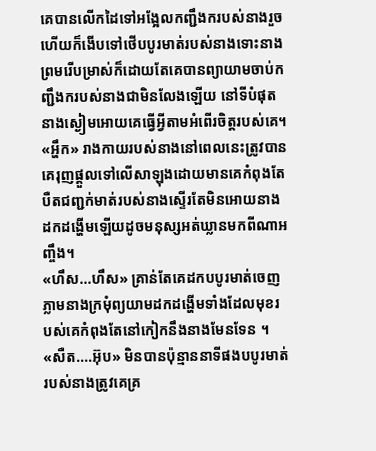គេបានលើកដៃទៅអង្អែលកញ្ជឹងករបស់នាងរួចហើយក៏ងើបទៅថើបបូរមាត់របស់នាងទោះនាងព្រមរើបម្រាស់ក៏ដោយតែគេបានព្យាយាមចាប់កញ្ជឹងករបស់នាងជាមិនលែងឡើយ នៅទីបំផុតនាងស្ងៀមអោយគេធ្វើអ្វីតាមអំពើរចិត្តរបស់គេ។
«អ្ហឹក» រាងកាយរបស់នាងនៅពេលនេះត្រូវបានគេរុញផ្តួលទៅលើសាឡុងដោយមានគេកំពុងតែបឺតជញ្ជក់មាត់របស់នាងស្ទើរតែមិនអោយនាងដកដង្ហើមឡើយដូចមនុស្សអត់ឃ្លានមកពីណាអញ្ចឹង។
«ហឹស...ហឹស» គ្រាន់តែគេដកបបូរមាត់ចេញភ្លាមនាងក្រមុំព្យយាមដកដង្ហើមទាំងដែលមុខរបស់គេកំពុងតែនៅកៀកនឹងនាងមែនទែន ។
«សឺត....អ៊ុប» មិនបានប៉ុន្មាននាទីផងបបូរមាត់របស់នាងត្រូវគេគ្រ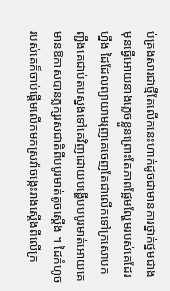ប់គ្រងសារជាថ្មីតែលើកនេះហាក់ដូចជាមានការថ្នាក់ថ្នមជាងមុនធ្វើអោយនាងភ្លេចខ្លួនព្រោះតែភាពផ្អែមល្ហែមរបស់គេដែរហ្នឹង ដៃដែលព្យាយាមរុញគេចេញតែជាលើកទៅក្រសោបកញ្ជឹងគេជាប់តបស្នងទៅគេវិញដោយបង្ហើបបបូរមាត់អោយគេមានឱកាសបានភ្លក្សរសជាតិពីបបូរមាត់តូចស្តើង ។ ដៃកំហូចរបស់គេក៏ចាប់ផ្តើមលើកមកស្រវ៉ាចង្កេះរាងស្តើងពីលើក្រ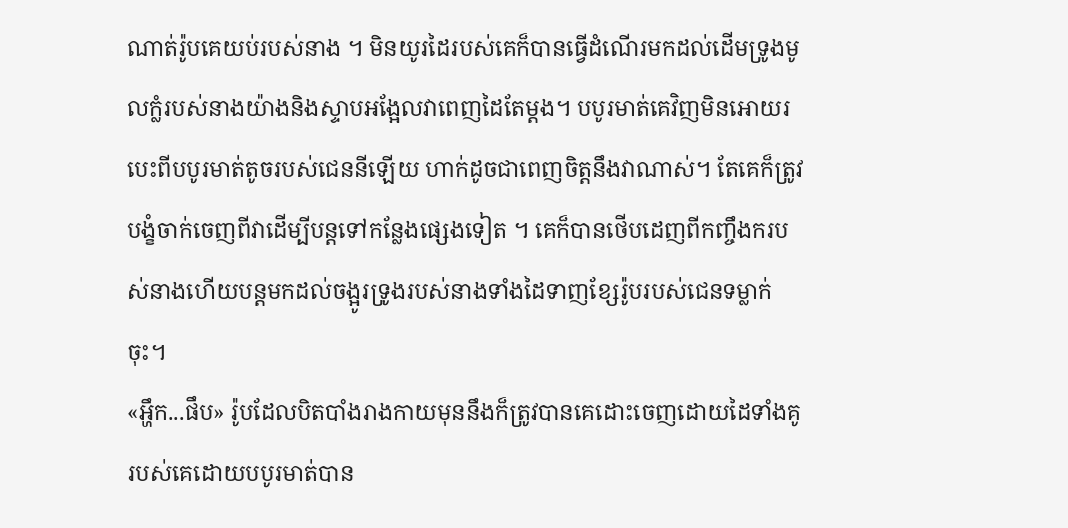ណាត់រ៉ូបគេយប់របស់នាង ។ មិនយូរដៃរបស់គេក៏បានធ្វើដំណើរមកដល់ដើមទ្រូងមូលក្លំរបស់នាងយ៉ាងនិងស្ទាបអង្អែលវាពេញដៃតែម្តង។ បបូរមាត់គេវិញមិនអោយរបេះពីបបូរមាត់តូចរបស់ជេននីឡើយ ហាក់ដូចជាពេញចិត្តនឹងវាណាស់។ តែគេក៏ត្រូវបង្ខំចាក់ចេញពីវាដើម្បីបន្តទៅកន្លែងផ្សេងទៀត ។ គេក៏បានថើបដេញពីកញ្ចឹងករបស់នាងហើយបន្តមកដល់ចង្អូរទ្រូងរបស់នាងទាំងដៃទាញខ្សែរ៉ូបរបស់ជេនទម្លាក់ចុះ។
«អ្ហឹក...ផឹប» រ៉ូបដែលបិតបាំងរាងកាយមុននឹងក៏ត្រូវបានគេដោះចេញដោយដៃទាំងគូរបស់គេដោយបបូរមាត់បាន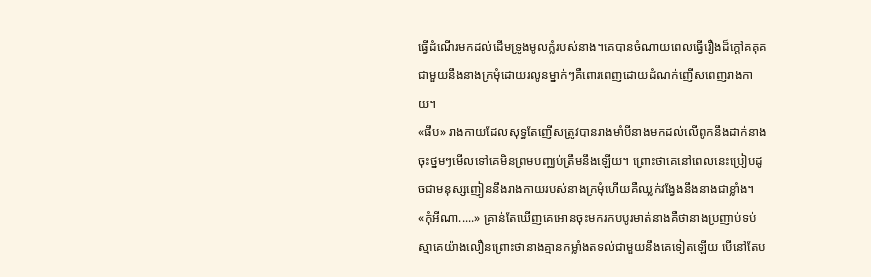ធ្វើដំណើរមកដល់ដើមទ្រូងមូលក្លំរបស់នាង។គេបានចំណាយពេលធ្វើរឿងដ៏ក្តៅគគុគជាមួយនឹងនាងក្រមុំដោយរលូនម្នាក់ៗគឺពោរពេញដោយដំណក់ញើសពេញរាងកាយ។
«ផឹប» រាងកាយដែលសុទ្ធតែញើសត្រូវបានរាងមាំបីនាងមកដល់លើពូកនឹងដាក់នាងចុះថ្នមៗមើលទៅគេមិនព្រមបញ្ឈប់ត្រឹមនឹងឡើយ។ ព្រោះថាគេនៅពេលនេះប្រៀបដូចជាមនុស្សញៀននឹងរាងកាយរបស់នាងក្រមុំហើយគឺឈ្លក់វង្វែងនឹងនាងជាខ្លាំង។
«កុំអីណា.....» គ្រាន់តែឃើញគេអោនចុះមករកបបូរមាត់នាងគឺថានាងប្រញាប់ទប់ស្មាគេយ៉ាងលឿនព្រោះថានាងគ្មានកម្លាំងតទល់ជាមួយនឹងគេទៀតឡើយ បើនៅតែប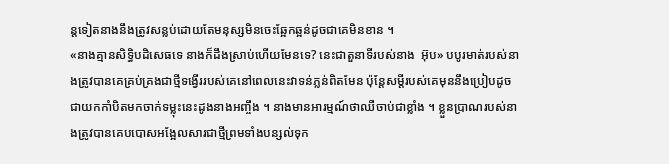ន្តទៀតនាងនឹងត្រូវសន្លប់ដោយតែមនុស្សមិនចេះឆ្អែកឆ្អន់ដូចជាគេមិនខាន ។
«នាងគ្មានសិទ្ធិបដិសេធទេ នាងក៏ដឹងស្រាប់ហើយមែនទេ? នេះជាតួនាទីរបស់នាង  អ៊ុប» បបូរមាត់របស់នាងត្រូវបានគេគ្រប់គ្រងជាថ្មីទង្វើររបស់គេនៅពេលនេះវាទន់ភ្លន់ពិតមែន ប៉ុន្តែសម្តីរបស់គេមុននឹងប្រៀបដូចជាយកកាំបិតមកចាក់ទម្លុះនេះដូងនាងអញ្ចឹង ។ នាងមានអារម្មណ៍ថាឈឺចាប់ជាខ្លាំង ។ ខ្លួនប្រាណរបស់នាងត្រូវបានគេបបោសអង្អែលសារជាថ្មីព្រមទាំងបន្សល់ទុក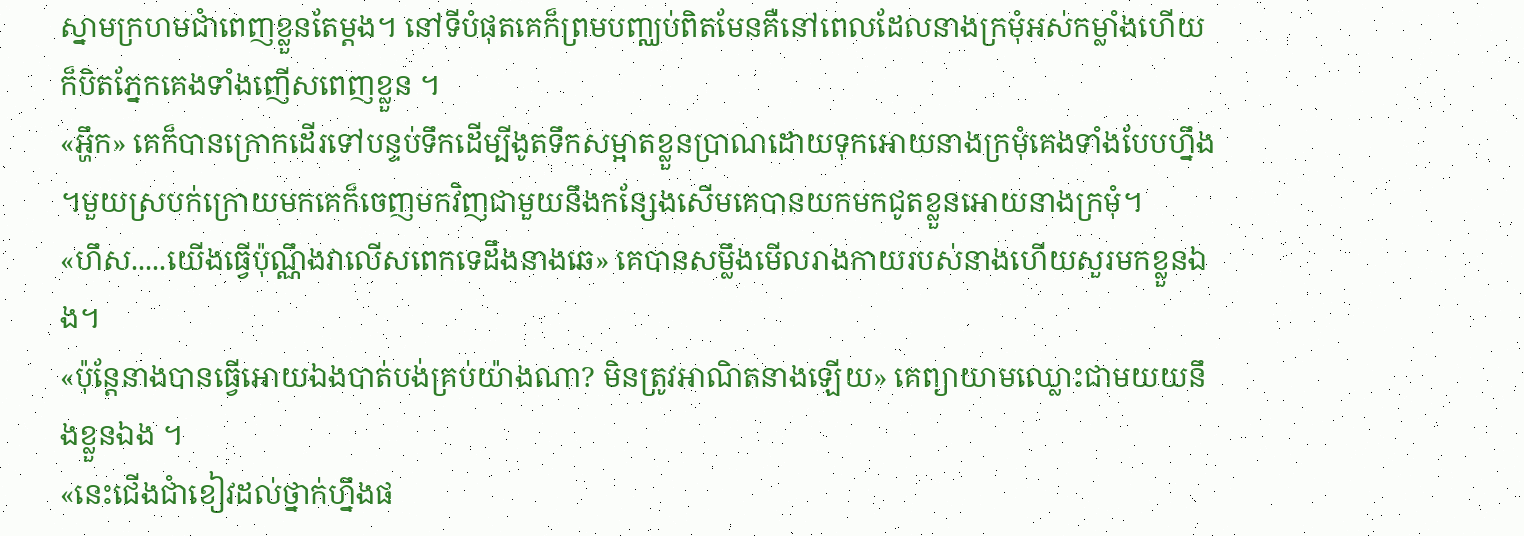ស្នាមក្រហមជាំពេញខ្លួនតែម្តង។ នៅទីបំផុតគេក៏ព្រមបញ្ឈប់ពិតមែនគឺនៅពេលដែលនាងក្រមុំអស់កម្លាំងហើយក៏បិតភ្នែកគេងទាំងញើសពេញខ្លួន ។
«អ្ហឹក» គេក៏បានក្រោកដើរទៅបន្ទប់ទឹកដើម្បីងូតទឹកសម្អាតខ្លួនប្រាណដោយទុកអោយនាងក្រមុំគេងទាំងបែបហ្នឹង ។មួយស្របក់ក្រោយមកគេក៏ចេញមកវិញជាមួយនឹងកន្សែងសើមគេបានយកមកជូតខ្លួនអោយនាងក្រមុំ។
«ហឹស.....យើងធ្វើប៉ុណ្ណឹងវាលើសពេកទេដឹងនាងឆេ» គេបានសម្លឹងមើលរាងកាយរបស់នាងហើយសួរមកខ្លួនឯង។
«ប៉ុន្តែនាងបានធ្វើអោយឯងបាត់បង់គ្រប់យ៉ាងណា? មិនត្រូវអាណិតនាងឡើយ» គេព្យាយាមឈ្លោះជាមយយនឹងខ្លួនឯង ។
«នេះជើងជាំខៀវដល់ថ្នាក់ហ្នឹងផ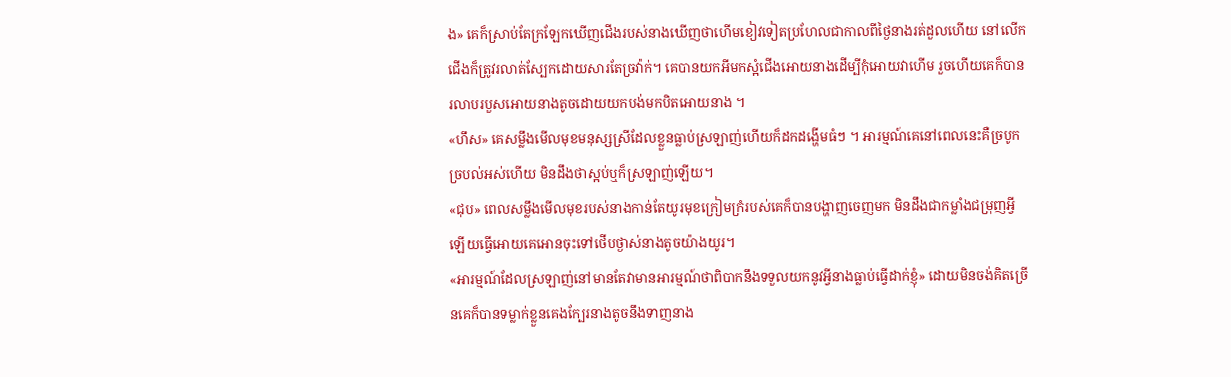ង» គេក៏ស្រាប់តែក្រឡែកឃើញជើងរបស់នាងឃើញថាហើមខៀវទៀតប្រហែលជាកាលពីថ្ងៃនាងរត់ដួលហើយ នៅលើកជើងក៏ត្រូវរលាត់ស្បែកដោយសារតែច្រវ៉ាក់។ គេបានយកអីមកស្អំជើងអោយនាងដើម្បីកុំអោយវាហើម រួចហើយគេក៏បានរលាបរបួសអោយនាងតូចដោយយកបង់មកបិតអោយនាង ។
«ហឹស» គេសម្លឹងមើលមុខមនុស្សស្រីដែលខ្លួនធ្លាប់ស្រឡាញ់ហើយក៏ដកដង្ហើមធំៗ ។ អារម្មណ៍គេនៅពេលនេះគឺច្របូកច្របល់អស់ហើយ មិនដឹងថាស្អប់ឬក៏ស្រឡាញ់ឡើយ។
«ជុប» ពេលសម្លឹងមើលមុខរបស់នាងកាន់តែយូរមុខក្រៀមក្រំរបស់គេក៏បានបង្ហាញចេញមក មិនដឹងជាកម្លាំងជម្រុញអ្វីឡើយធ្វើអោយគេអោនចុះទៅថើបថ្ងាស់នាងតូចយ៉ាងយូរ។
«អារម្មណ៍ដែលស្រឡាញ់នៅមានតែវាមានអារម្មណ៍ថាពិបាកនឹងទទួលយកនូវអ្វីនាងធ្លាប់ធ្វើដាក់ខ្ញុំ» ដោយមិនចង់គិតច្រើនគេក៏បានទម្លាក់ខ្លួនគេងក្បែរនាងតូចនឹងទាញនាង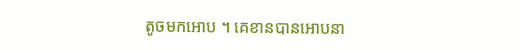តូចមកអោប ។ គេខានបានអោបនា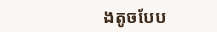ងតូចបែប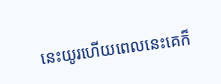នេះយូរហើយពេលនេះគេក៏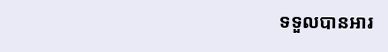ទទួលបានអារ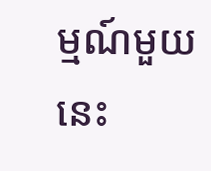ម្មណ៍មួយនេះ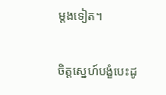ម្តងទៀត។

ចិត្តស្នេហ៍បង្ខំបេះដូ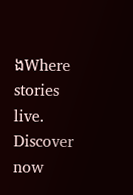ងWhere stories live. Discover now